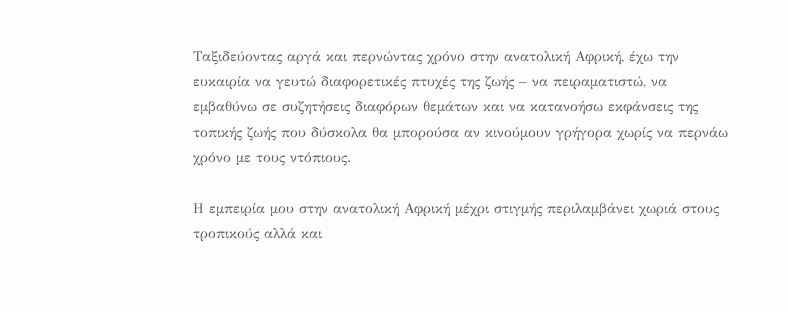Ταξιδεύοντας αργά και περνώντας χρόνο στην ανατολική Αφρική, έχω την ευκαιρία να γευτώ διαφορετικές πτυχές της ζωής – να πειραματιστώ, να εμβαθύνω σε συζητήσεις διαφόρων θεμάτων και να κατανοήσω εκφάνσεις της τοπικής ζωής που δύσκολα θα μπορούσα αν κινούμουν γρήγορα χωρίς να περνάω χρόνο με τους ντόπιους.

Η εμπειρία μου στην ανατολική Αφρική μέχρι στιγμής περιλαμβάνει χωριά στους τροπικούς αλλά και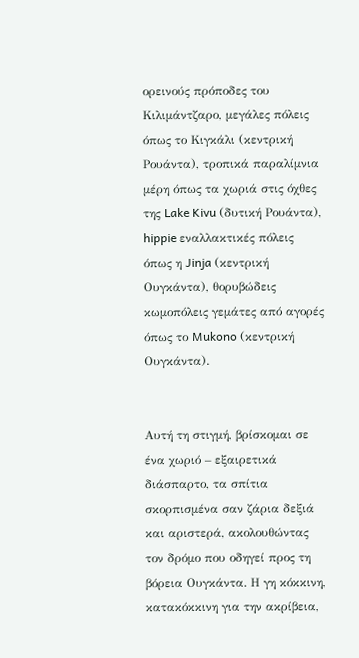ορεινούς πρόποδες του Κιλιμάντζαρο, μεγάλες πόλεις όπως το Κιγκάλι (κεντρική Ρουάντα), τροπικά παραλίμνια μέρη όπως τα χωριά στις όχθες της Lake Kivu (δυτική Ρουάντα), hippie εναλλακτικές πόλεις όπως η Jinja (κεντρική Ουγκάντα), θορυβώδεις κωμοπόλεις γεμάτες από αγορές όπως το Mukono (κεντρική Ουγκάντα).


Αυτή τη στιγμή, βρίσκομαι σε ένα χωριό – εξαιρετικά διάσπαρτο, τα σπίτια σκορπισμένα σαν ζάρια δεξιά και αριστερά, ακολουθώντας τον δρόμο που οδηγεί προς τη βόρεια Ουγκάντα. Η γη κόκκινη, κατακόκκινη για την ακρίβεια,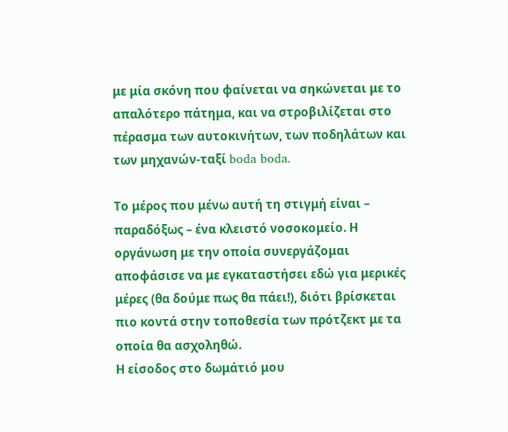με μία σκόνη που φαίνεται να σηκώνεται με το απαλότερο πάτημα, και να στροβιλίζεται στο πέρασμα των αυτοκινήτων, των ποδηλάτων και των μηχανών-ταξί boda boda.

Το μέρος που μένω αυτή τη στιγμή είναι – παραδόξως – ένα κλειστό νοσοκομείο. Η οργάνωση με την οποία συνεργάζομαι αποφάσισε να με εγκαταστήσει εδώ για μερικές μέρες (θα δούμε πως θα πάει!), διότι βρίσκεται πιο κοντά στην τοποθεσία των πρότζεκτ με τα οποία θα ασχοληθώ.
Η είσοδος στο δωμάτιό μου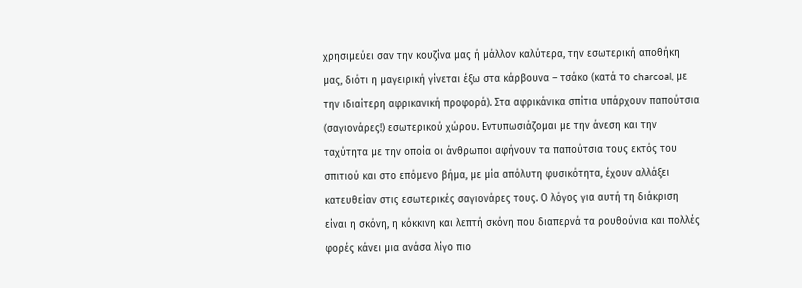χρησιμεύει σαν την κουζίνα μας ή μάλλον καλύτερα, την εσωτερική αποθήκη μας, διότι η μαγειρική γίνεται έξω στα κάρβουνα – τσάκο (κατά το charcoal, με την ιδιαίτερη αφρικανική προφορά). Στα αφρικάνικα σπίτια υπάρχουν παπούτσια (σαγιονάρες!) εσωτερικού χώρου. Εντυπωσιάζομαι με την άνεση και την ταχύτητα με την οποία οι άνθρωποι αφήνουν τα παπούτσια τους εκτός του σπιτιού και στο επόμενο βήμα, με μία απόλυτη φυσικότητα, έχουν αλλάξει κατευθείαν στις εσωτερικές σαγιονάρες τους. Ο λόγος για αυτή τη διάκριση είναι η σκόνη, η κόκκινη και λεπτή σκόνη που διαπερνά τα ρουθούνια και πολλές φορές κάνει μια ανάσα λίγο πιο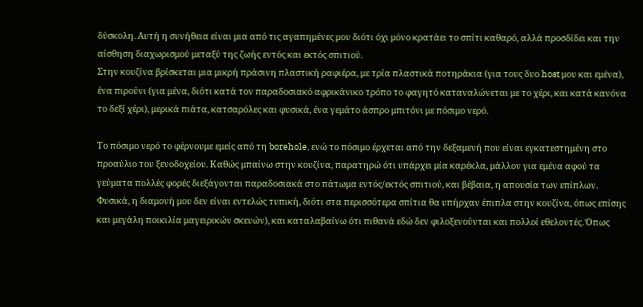δύσκολη. Αυτή η συνήθεια είναι μια από τις αγαπημένες μου διότι όχι μόνο κρατάει το σπίτι καθαρό, αλλά προσδίδει και την αίσθηση διαχωρισμού μεταξύ της ζωής εντός και εκτός σπιτιού.
Στην κουζίνα βρίσκεται μια μικρή πράσινη πλαστική ραφιέρα, με τρία πλαστικά ποτηράκια (για τους δυο host μου και εμένα), ένα πιρούνι (για μένα, διότι κατά τον παραδοσιακό αφρικάνικο τρόπο το φαγητό καταναλώνεται με το χέρι, και κατά κανόνα το δεξί χέρι), μερικά πιάτα, κατσαρόλες και φυσικά, ένα γεμάτο άσπρο μπιτόνι με πόσιμο νερό.

Το πόσιμο νερό το φέρνουμε εμείς από τη borehole, ενώ το πόσιμο έρχεται από την δεξαμενή που είναι εγκατεστημένη στο προαύλιο του ξενοδοχείου. Καθώς μπαίνω στην κουζίνα, παρατηρώ ότι υπάρχει μία καρέκλα, μάλλον για εμένα αφού τα γεύματα πολλές φορές διεξάγονται παραδοσιακά στο πάτωμα εντός/εκτός σπιτιού, και βέβαια, η απουσία των επίπλων. Φυσικά, η διαμονή μου δεν είναι εντελώς τυπική, διότι στα περισσότερα σπίτια θα υπήρχαν έπιπλα στην κουζίνα, όπως επίσης και μεγάλη ποικιλία μαγειρικών σκευών), και καταλαβαίνω ότι πιθανά εδώ δεν φιλοξενούνται και πολλοί εθελοντές. Όπως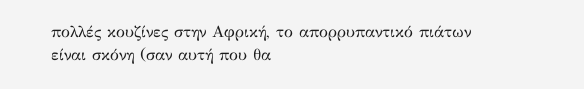πολλές κουζίνες στην Αφρική, το απορρυπαντικό πιάτων είναι σκόνη (σαν αυτή που θα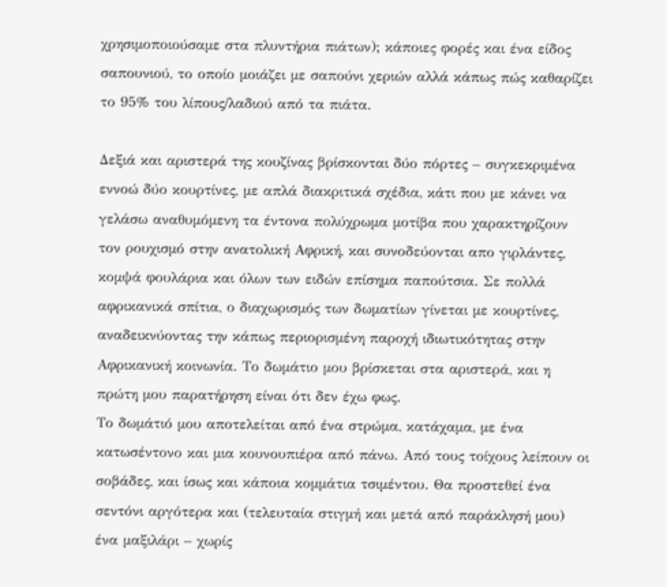χρησιμοποιούσαμε στα πλυντήρια πιάτων); κάποιες φορές και ένα είδος σαπουνιού, το οποίο μοιάζει με σαπούνι χεριών αλλά κάπως πώς καθαρίζει το 95% του λίπους/λαδιού από τα πιάτα.

Δεξιά και αριστερά της κουζίνας βρίσκονται δύο πόρτες – συγκεκριμένα εννοώ δύο κουρτίνες, με απλά διακριτικά σχέδια, κάτι που με κάνει να γελάσω αναθυμόμενη τα έντονα πολύχρωμα μοτίβα που χαρακτηρίζουν τον ρουχισμό στην ανατολική Αφρική, και συνοδεύονται απο γιρλάντες, κομψά φουλάρια και όλων των ειδών επίσημα παπούτσια. Σε πολλά αφρικανικά σπίτια, ο διαχωρισμός των δωματίων γίνεται με κουρτίνες, αναδεικνύοντας την κάπως περιορισμένη παροχή ιδιωτικότητας στην Αφρικανική κοινωνία. Το δωμάτιο μου βρίσκεται στα αριστερά, και η πρώτη μου παρατήρηση είναι ότι δεν έχω φως.
Το δωμάτιό μου αποτελείται από ένα στρώμα, κατάχαμα, με ένα κατωσέντονο και μια κουνουπιέρα από πάνω. Από τους τοίχους λείπουν οι σοβάδες, και ίσως και κάποια κομμάτια τσιμέντου. Θα προστεθεί ένα σεντόνι αργότερα και (τελευταία στιγμή και μετά από παράκλησή μου) ένα μαξιλάρι – χωρίς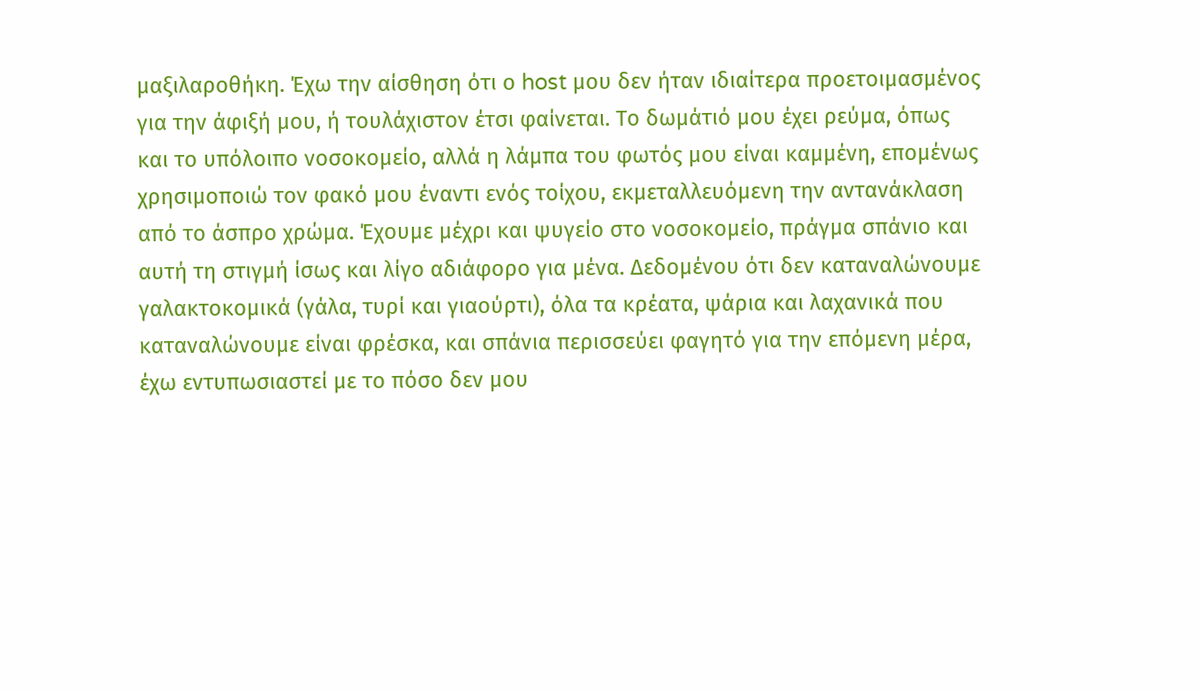μαξιλαροθήκη. Έχω την αίσθηση ότι ο host μου δεν ήταν ιδιαίτερα προετοιμασμένος για την άφιξή μου, ή τουλάχιστον έτσι φαίνεται. Το δωμάτιό μου έχει ρεύμα, όπως και το υπόλοιπο νοσοκομείο, αλλά η λάμπα του φωτός μου είναι καμμένη, επομένως χρησιμοποιώ τον φακό μου έναντι ενός τοίχου, εκμεταλλευόμενη την αντανάκλαση από το άσπρο χρώμα. Έχουμε μέχρι και ψυγείο στο νοσοκομείο, πράγμα σπάνιο και αυτή τη στιγμή ίσως και λίγο αδιάφορο για μένα. Δεδομένου ότι δεν καταναλώνουμε γαλακτοκομικά (γάλα, τυρί και γιαούρτι), όλα τα κρέατα, ψάρια και λαχανικά που καταναλώνουμε είναι φρέσκα, και σπάνια περισσεύει φαγητό για την επόμενη μέρα, έχω εντυπωσιαστεί με το πόσο δεν μου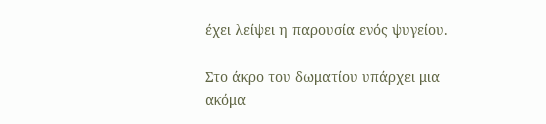έχει λείψει η παρουσία ενός ψυγείου.

Στο άκρο του δωματίου υπάρχει μια ακόμα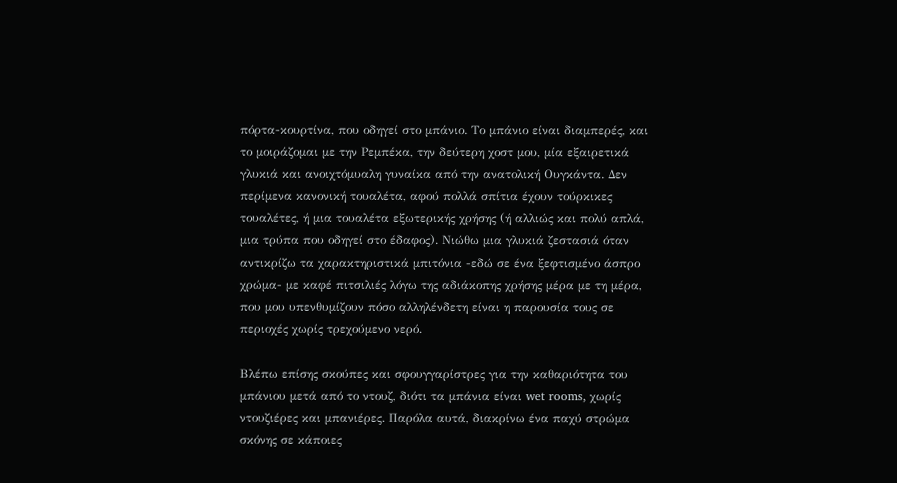πόρτα-κουρτίνα, που οδηγεί στο μπάνιο. Το μπάνιο είναι διαμπερές, και το μοιράζομαι με την Ρεμπέκα, την δεύτερη χοστ μου, μία εξαιρετικά γλυκιά και ανοιχτόμυαλη γυναίκα από την ανατολική Ουγκάντα. Δεν περίμενα κανονική τουαλέτα, αφού πολλά σπίτια έχουν τούρκικες τουαλέτες, ή μια τουαλέτα εξωτερικής χρήσης (ή αλλιώς και πολύ απλά, μια τρύπα που οδηγεί στο έδαφος). Νιώθω μια γλυκιά ζεστασιά όταν αντικρίζω τα χαρακτηριστικά μπιτόνια -εδώ σε ένα ξεφτισμένο άσπρο χρώμα- με καφέ πιτσιλιές λόγω της αδιάκοπης χρήσης μέρα με τη μέρα, που μου υπενθυμίζουν πόσο αλληλένδετη είναι η παρουσία τους σε περιοχές χωρίς τρεχούμενο νερό.

Βλέπω επίσης σκούπες και σφουγγαρίστρες για την καθαριότητα του μπάνιου μετά από το ντουζ, διότι τα μπάνια είναι wet rooms, χωρίς ντουζιέρες και μπανιέρες. Παρόλα αυτά, διακρίνω ένα παχύ στρώμα σκόνης σε κάποιες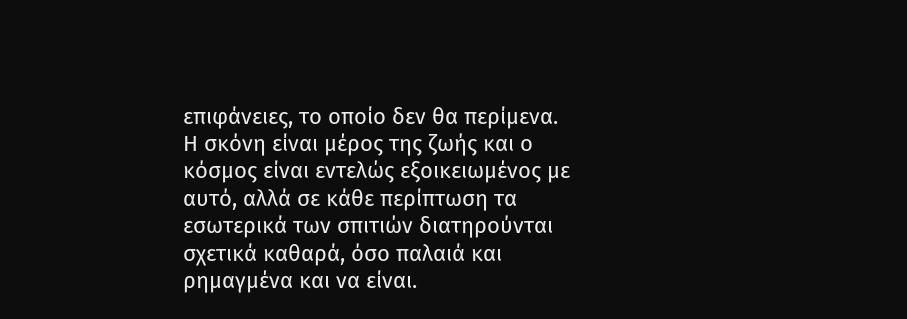επιφάνειες, το οποίο δεν θα περίμενα. Η σκόνη είναι μέρος της ζωής και ο κόσμος είναι εντελώς εξοικειωμένος με αυτό, αλλά σε κάθε περίπτωση τα εσωτερικά των σπιτιών διατηρούνται σχετικά καθαρά, όσο παλαιά και ρημαγμένα και να είναι.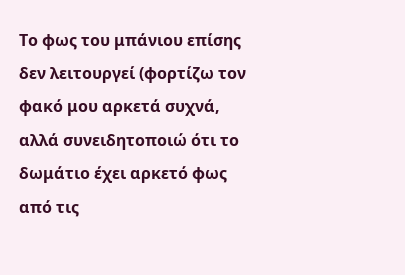Το φως του μπάνιου επίσης δεν λειτουργεί (φορτίζω τον φακό μου αρκετά συχνά, αλλά συνειδητοποιώ ότι το δωμάτιο έχει αρκετό φως από τις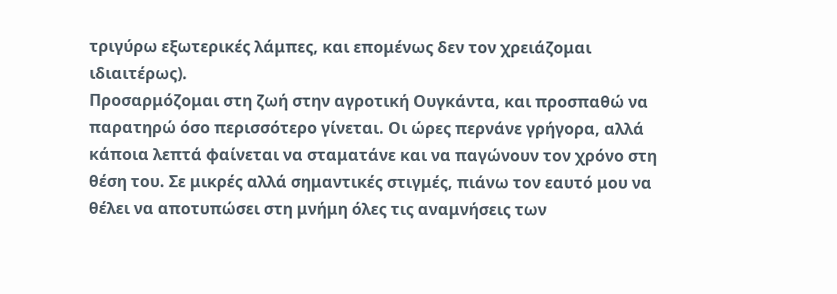τριγύρω εξωτερικές λάμπες, και επομένως δεν τον χρειάζομαι ιδιαιτέρως).
Προσαρμόζομαι στη ζωή στην αγροτική Ουγκάντα, και προσπαθώ να παρατηρώ όσο περισσότερο γίνεται. Οι ώρες περνάνε γρήγορα, αλλά κάποια λεπτά φαίνεται να σταματάνε και να παγώνουν τον χρόνο στη θέση του. Σε μικρές αλλά σημαντικές στιγμές, πιάνω τον εαυτό μου να θέλει να αποτυπώσει στη μνήμη όλες τις αναμνήσεις των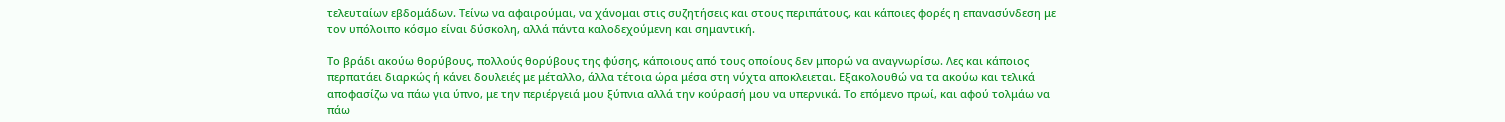τελευταίων εβδομάδων. Τείνω να αφαιρούμαι, να χάνομαι στις συζητήσεις και στους περιπάτους, και κάποιες φορές η επανασύνδεση με τον υπόλοιπο κόσμο είναι δύσκολη, αλλά πάντα καλοδεχούμενη και σημαντική.

Το βράδι ακούω θορύβους, πολλούς θορύβους της φύσης, κάποιους από τους οποίους δεν μπορώ να αναγνωρίσω. Λες και κάποιος περπατάει διαρκώς ή κάνει δουλειές με μέταλλο, άλλα τέτοια ώρα μέσα στη νύχτα αποκλειεται. Εξακολουθώ να τα ακούω και τελικά αποφασίζω να πάω για ύπνο, με την περιέργειά μου ξύπνια αλλά την κούρασή μου να υπερνικά. Το επόμενο πρωί, και αφού τολμάω να πάω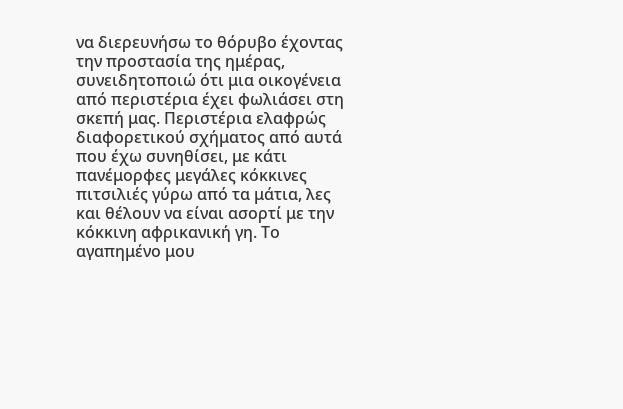να διερευνήσω το θόρυβο έχοντας την προστασία της ημέρας, συνειδητοποιώ ότι μια οικογένεια από περιστέρια έχει φωλιάσει στη σκεπή μας. Περιστέρια ελαφρώς διαφορετικού σχήματος από αυτά που έχω συνηθίσει, με κάτι πανέμορφες μεγάλες κόκκινες πιτσιλιές γύρω από τα μάτια, λες και θέλουν να είναι ασορτί με την κόκκινη αφρικανική γη. Το αγαπημένο μου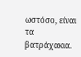ωστόσο, είναι τα βατράχακια.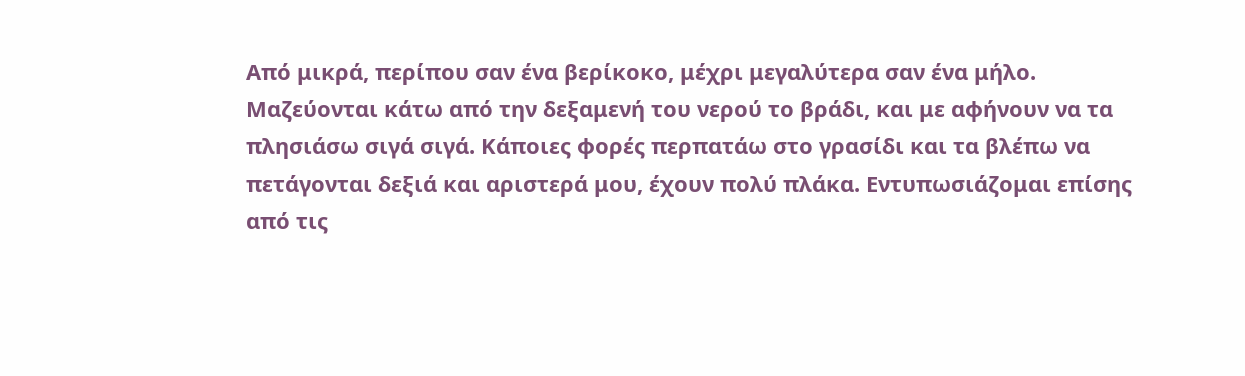Από μικρά, περίπου σαν ένα βερίκοκο, μέχρι μεγαλύτερα σαν ένα μήλο. Μαζεύονται κάτω από την δεξαμενή του νερού το βράδι, και με αφήνουν να τα πλησιάσω σιγά σιγά. Κάποιες φορές περπατάω στο γρασίδι και τα βλέπω να πετάγονται δεξιά και αριστερά μου, έχουν πολύ πλάκα. Εντυπωσιάζομαι επίσης από τις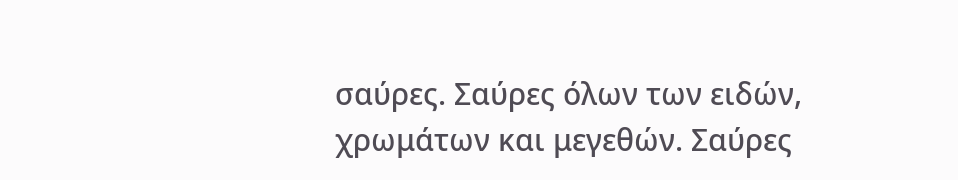σαύρες. Σαύρες όλων των ειδών, χρωμάτων και μεγεθών. Σαύρες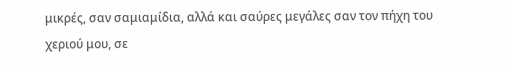μικρές, σαν σαμιαμίδια, αλλά και σαύρες μεγάλες σαν τον πήχη του χεριού μου, σε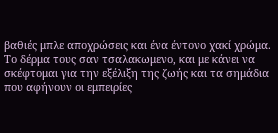βαθιές μπλε αποχρώσεις και ένα έντονο χακί χρώμα. Το δέρμα τους σαν τσαλακωμενο, και με κάνει να σκέφτομαι για την εξέλιξη της ζωής και τα σημάδια που αφήνουν οι εμπειρίες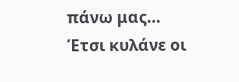πάνω μας…
Έτσι κυλάνε οι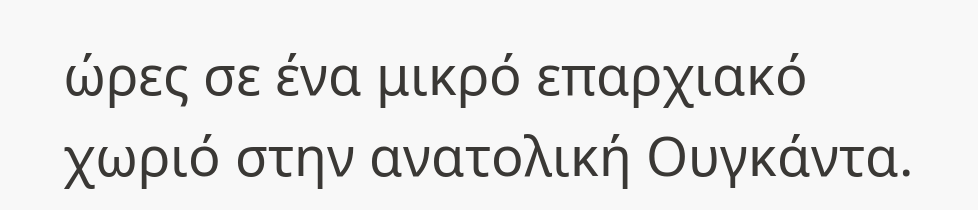ώρες σε ένα μικρό επαρχιακό χωριό στην ανατολική Ουγκάντα.